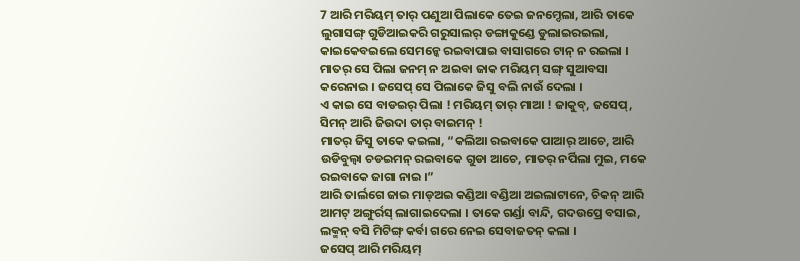7 ଆରି ମରିୟମ୍ ତାର୍ ପଣୁଆ ପିଲାକେ ତେଇ ଜନମ୍ଦେଲା, ଆରି ତାକେ ଲୁଗାସଙ୍ଗ୍ ଗୁଡିଆଇକରି ଗରୁସାଲର୍ ଡଙ୍ଗାକୁଣ୍ଡେ ଡୁଲାଇରଇଲା, କାଇକେବଇଲେ ସେମନ୍କେ ରଇବାପାଇ ବାସାଗରେ ଟାନ୍ ନ ରଇଲା ।
ମାତର୍ ସେ ପିଲା ଜନମ୍ ନ ଅଇବା ଜାକ ମରିୟମ୍ ସଙ୍ଗ୍ ସୁଆବସା କରେନାଇ । ଜସେପ୍ ସେ ପିଲାକେ ଜିସୁ ବଲି ନାଉଁ ଦେଲା ।
ଏ କାଇ ସେ ବାଡଇର୍ ପିଲା ! ମରିୟମ୍ ତାର୍ ମାଆ ! ଜାକୁବ୍, ଜସେପ୍, ସିମନ୍ ଆରି ଜିଉଦା ତାର୍ ବାଇମନ୍ !
ମାତର୍ ଜିସୁ ତାକେ କଇଲା, “କଲିଆ ରଇବାକେ ପାଆର୍ ଆଚେ, ଆରି ଉଡିବୁଲ୍ବା ଚଡଇମନ୍ ରଇବାକେ ଗୁଡା ଆଚେ, ମାତର୍ ନର୍ପିଲା ମୁଇ, ମକେ ରଇବାକେ ଜାଗା ନାଇ ।”
ଆରି ତାର୍ଲଗେ ଜାଇ ମାଡ୍ଅଇ କଣ୍ଡିଆ ବଣ୍ଡିଆ ଅଇଲାଟାନେ, ଚିକନ୍ ଆରି ଆମଟ୍ ଅଙ୍ଗୁର୍ରସ୍ ଲାଗାଇଦେଲା । ତାକେ ଗର୍ଣ୍ଡା ବାନ୍ଦି, ଗଦଉପ୍ରେ ବସାଇ, ଲକ୍ମନ୍ ବସି ମିଟିଙ୍ଗ୍ କର୍ବା ଗରେ ନେଇ ସେବାଜତନ୍ କଲା ।
ଜସେପ୍ ଆରି ମରିୟମ୍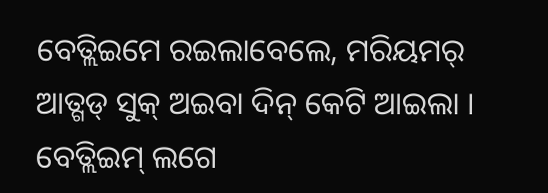ବେତ୍ଲିଇମେ ରଇଲାବେଲେ, ମରିୟମର୍ ଆତ୍ଗଡ୍ ସୁକ୍ ଅଇବା ଦିନ୍ କେଟି ଆଇଲା ।
ବେତ୍ଲିଇମ୍ ଲଗେ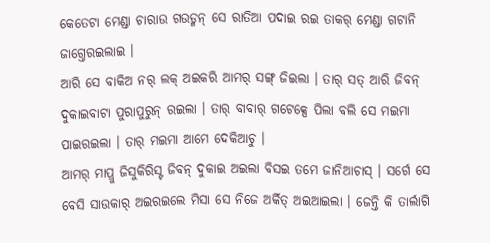କେତେଟା ମେଣ୍ଡା ଚାରାଉ ଗଉଡ୍ମନ୍ ସେ ରାତିଆ ପଦାଇ ରଇ ତାକର୍ ମେଣ୍ଡା ଗଟାନି ଜାଗ୍ତେରଇଲାଇ ।
ଆରି ସେ ବାକିଅ ନର୍ ଲକ୍ ଅଇକରି ଆମର୍ ସଙ୍ଗ୍ ଜିଇଲା । ତାର୍ ସତ୍ ଆରି ଜିବନ୍ ଦୁକାଇବାଟା ପୁରାପୁରୁନ୍ ରଇଲା । ତାର୍ ବାବାର୍ ଗଟେକ୍ସେ ପିଲା ବଲି ସେ ମଇମା ପାଇରଇଲା । ତାର୍ ମଇମା ଆମେ ଦେକିଆଚୁ ।
ଆମର୍ ମାପ୍ରୁ ଜିସୁକିରିସ୍ଟ ଜିବନ୍ ଦୁକାଇ ଅଇଲା ବିସଇ ତମେ ଜାନିଆଚାସ୍ । ସର୍ଗେ ସେ ବେସି ସାଉକାର୍ ଅଇରଇଲେ ମିସା ସେ ନିଜେ ଅର୍କିତ୍ ଅଇଆଇଲା । ଜେନ୍ତି କି ତାର୍ଲାଗି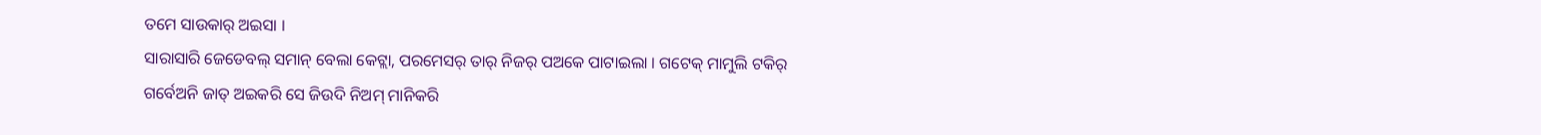ତମେ ସାଉକାର୍ ଅଇସା ।
ସାରାସାରି ଜେଡେବଲ୍ ସମାନ୍ ବେଲା କେଟ୍ଲା, ପରମେସର୍ ତାର୍ ନିଜର୍ ପଅକେ ପାଟାଇଲା । ଗଟେକ୍ ମାମୁଲି ଟକିର୍ ଗର୍ବେଅନି ଜାତ୍ ଅଇକରି ସେ ଜିଉଦି ନିଅମ୍ ମାନିକରି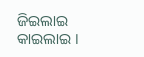ଜିଇଲାଇ କାଇଲାଇ ।